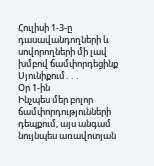Հուլիսի 1-3-ը դասավանդողների և սովորողների մի լավ խմբով ճամփորդեցինք Սյունիքում․․․
Օր 1-ին
Ինչպես մեր բոլոր ճամփորդությունների դեպքում, այս անգամ նույնպես առավոտյան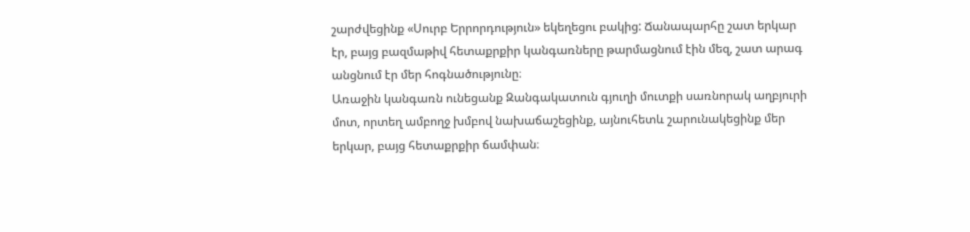շարժվեցինք «Սուրբ Երրորդություն» եկեղեցու բակից: Ճանապարհը շատ երկար էր, բայց բազմաթիվ հետաքրքիր կանգառները թարմացնում էին մեզ, շատ արագ անցնում էր մեր հոգնածությունը։
Առաջին կանգառն ունեցանք Զանգակատուն գյուղի մուտքի սառնորակ աղբյուրի մոտ, որտեղ ամբողջ խմբով նախաճաշեցինք, այնուհետև շարունակեցինք մեր երկար, բայց հետաքրքիր ճամփան։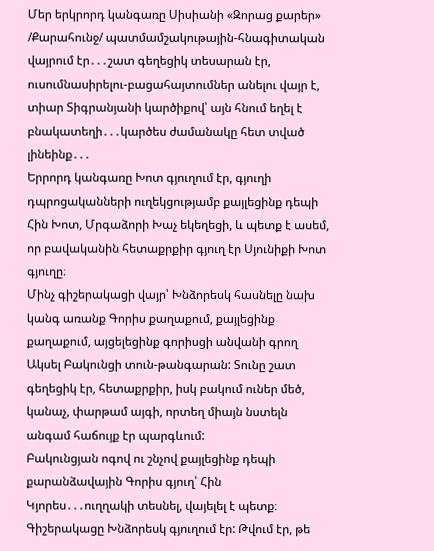Մեր երկրորդ կանգառը Սիսիանի «Զորաց քարեր» /Քարահունջ/ պատմամշակութային-հնագիտական վայրում էր․․․շատ գեղեցիկ տեսարան էր, ուսումնասիրելու-բացահայտումներ անելու վայր է, տիար Տիգրանյանի կարծիքով՝ այն հնում եղել է բնակատեղի․․․կարծես ժամանակը հետ տված լինեինք․․․
Երրորդ կանգառը Խոտ գյուղում էր, գյուղի դպրոցականների ուղեկցությամբ քայլեցինք դեպի Հին Խոտ, Մրգաձորի Խաչ եկեղեցի, և պետք է ասեմ, որ բավականին հետաքրքիր գյուղ էր Սյունիքի Խոտ գյուղը։
Մինչ գիշերակացի վայր՝ Խնձորեսկ հասնելը նախ կանգ առանք Գորիս քաղաքում, քայլեցինք քաղաքում, այցելեցինք գորիսցի անվանի գրող Ակսել Բակունցի տուն-թանգարան: Տունը շատ գեղեցիկ էր, հետաքրքիր, իսկ բակում ուներ մեծ, կանաչ, փարթամ այգի, որտեղ միայն նստելն անգամ հաճույք էր պարգևում:
Բակունցյան ոգով ու շնչով քայլեցինք դեպի քարանձավային Գորիս գյուղ՝ Հին Կյորես․․․ուղղակի տեսնել, վայելել է պետք։
Գիշերակացը Խնձորեսկ գյուղում էր: Թվում էր, թե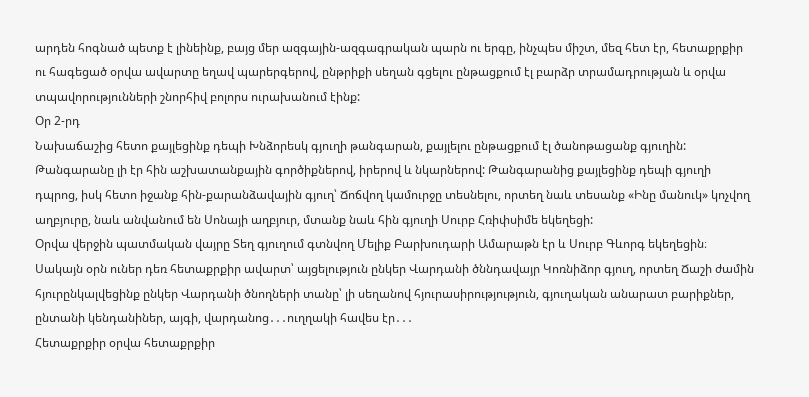արդեն հոգնած պետք է լինեինք, բայց մեր ազգային-ազգագրական պարն ու երգը, ինչպես միշտ, մեզ հետ էր, հետաքրքիր ու հագեցած օրվա ավարտը եղավ պարերգերով, ընթրիքի սեղան գցելու ընթացքում էլ բարձր տրամադրության և օրվա տպավորությունների շնորհիվ բոլորս ուրախանում էինք:
Օր 2-րդ
Նախաճաշից հետո քայլեցինք դեպի Խնձորեսկ գյուղի թանգարան, քայլելու ընթացքում էլ ծանոթացանք գյուղին: Թանգարանը լի էր հին աշխատանքային գործիքներով, իրերով և նկարներով: Թանգարանից քայլեցինք դեպի գյուղի դպրոց, իսկ հետո իջանք հին-քարանձավային գյուղ՝ Ճոճվող կամուրջը տեսնելու, որտեղ նաև տեսանք «Ինը մանուկ» կոչվող աղբյուրը, նաև անվանում են Սոնայի աղբյուր, մտանք նաև հին գյուղի Սուրբ Հռիփսիմե եկեղեցի:
Օրվա վերջին պատմական վայրը Տեղ գյուղում գտնվող Մելիք Բարխուդարի Ամարաթն էր և Սուրբ Գևորգ եկեղեցին։
Սակայն օրն ուներ դեռ հետաքրքիր ավարտ՝ այցելություն ընկեր Վարդանի ծննդավայր Կոռնիձոր գյուղ, որտեղ Ճաշի ժամին հյուրընկալվեցինք ընկեր Վարդանի ծնողների տանը՝ լի սեղանով հյուրասիրությություն, գյուղական անարատ բարիքներ, ընտանի կենդանիներ, այգի, վարդանոց․․․ուղղակի հավես էր․․․
Հետաքրքիր օրվա հետաքրքիր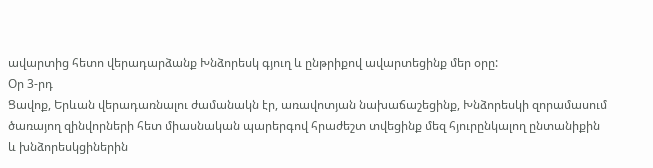ավարտից հետո վերադարձանք Խնձորեսկ գյուղ և ընթրիքով ավարտեցինք մեր օրը:
Օր 3-րդ
Ցավոք, Երևան վերադառնալու ժամանակն էր, առավոտյան նախաճաշեցինք, Խնձորեսկի զորամասում ծառայող զինվորների հետ միասնական պարերգով հրաժեշտ տվեցինք մեզ հյուրընկալող ընտանիքին և խնձորեսկցիներին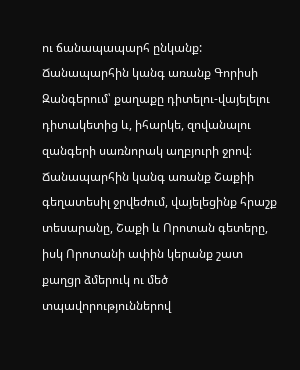ու ճանապապարհ ընկանք: Ճանապարհին կանգ առանք Գորիսի Զանգերում՝ քաղաքը դիտելու-վայելելու դիտակետից և, իհարկե, զովանալու զանգերի սառնորակ աղբյուրի ջրով։
Ճանապարհին կանգ առանք Շաքիի գեղատեսիլ ջրվեժում, վայելեցինք հրաշք տեսարանը, Շաքի և Որոտան գետերը, իսկ Որոտանի ափին կերանք շատ քաղցր ձմերուկ ու մեծ տպավորություններով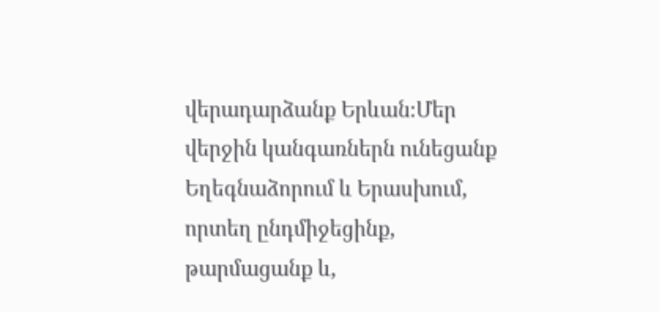վերադարձանք Երևան։Մեր վերջին կանգառներն ունեցանք Եղեգնաձորում և Երասխում, որտեղ ընդմիջեցինք, թարմացանք և,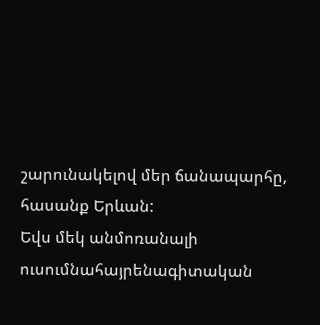շարունակելով մեր ճանապարհը, հասանք Երևան:
Եվս մեկ անմոռանալի ուսումնահայրենագիտական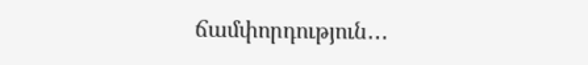ճամփորդություն․․․